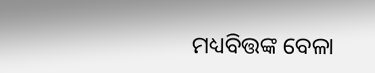ମଧ୍ୟବିତ୍ତଙ୍କ ବେଳା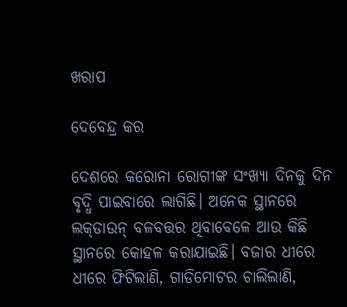ଖରାପ

ଦେବେନ୍ଦ୍ର କର

ଦେଶରେ କରୋନା ରୋଗୀଙ୍କ ସଂଖ୍ୟା ଦିନକୁ ଦିନ ବୃଦ୍ଧି ପାଇବାରେ ଲାଗିଛି। ଅନେକ ସ୍ଥାନରେ ଲକ୍‌ଡାଉନ୍‌ ବଳବତ୍ତର ଥିବାବେଳେ ଆଉ କିଛି ସ୍ଥାନରେ କୋହଳ କରାଯାଇଛି। ବଜାର ଧୀରେ ଧୀରେ ଫିଟିଲାଣି, ଗାଡିମୋଟର ଚାଲିଲାଣି,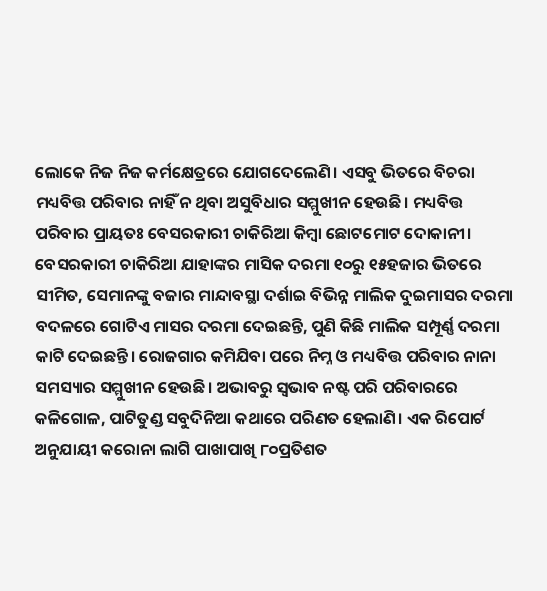ଲୋକେ ନିଜ ନିଜ କର୍ମକ୍ଷେତ୍ରରେ ଯୋଗଦେଲେଣି। ଏସବୁ ଭିତରେ ବିଚରା ମଧ୍ୟବିତ୍ତ ପରିବାର ନାହିଁ ନ ଥିବା ଅସୁବିଧାର ସମ୍ମୁଖୀନ ହେଉଛି। ମଧ୍ୟବିତ୍ତ ପରିବାର ପ୍ରାୟତଃ ବେସରକାରୀ ଚାକିରିଆ କିମ୍ବା ଛୋଟମୋଟ ଦୋକାନୀ। ବେସରକାରୀ ଚାକିରିଆ ଯାହାଙ୍କର ମାସିକ ଦରମା ୧୦ରୁ ୧୫ହଜାର ଭିତରେ ସୀମିତ, ସେମାନଙ୍କୁ ବଜାର ମାନ୍ଦାବସ୍ଥା ଦର୍ଶାଇ ବିଭିନ୍ନ ମାଲିକ ଦୁଇମାସର ଦରମା ବଦଳରେ ଗୋଟିଏ ମାସର ଦରମା ଦେଇଛନ୍ତି, ପୁଣି କିଛି ମାଲିକ ସମ୍ପୂର୍ଣ୍ଣ ଦରମା କାଟି ଦେଇଛନ୍ତି। ରୋଜଗାର କମିଯିବା ପରେ ନିମ୍ନ ଓ ମଧ୍ୟବିତ୍ତ ପରିବାର ନାନା ସମସ୍ୟାର ସମ୍ମୁଖୀନ ହେଉଛି। ଅଭାବରୁ ସ୍ବଭାବ ନଷ୍ଟ ପରି ପରିବାରରେ କଳିଗୋଳ, ପାଟିତୁଣ୍ଡ ସବୁଦିନିଆ କଥାରେ ପରିଣତ ହେଲାଣି। ଏକ ରିପୋର୍ଟ ଅନୁଯାୟୀ କରୋନା ଲାଗି ପାଖାପାଖି ୮୦ପ୍ରତିଶତ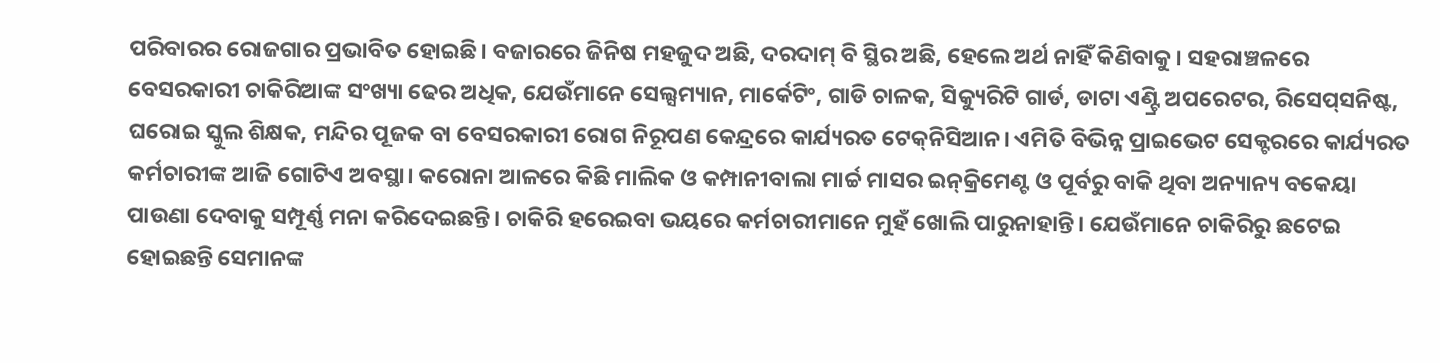ପରିବାରର ରୋଜଗାର ପ୍ରଭାବିତ ହୋଇଛି। ବଜାରରେ ଜିନିଷ ମହଜୁଦ ଅଛି, ଦରଦାମ୍‌ ବି ସ୍ଥିର ଅଛି, ହେଲେ ଅର୍ଥ ନାହିଁ କିଣିବାକୁ। ସହରାଞ୍ଚଳରେ ବେସରକାରୀ ଚାକିରିଆଙ୍କ ସଂଖ୍ୟା ଢେର ଅଧିକ, ଯେଉଁମାନେ ସେଲ୍ସମ୍ୟାନ, ମାର୍କେଟିଂ, ଗାଡି ଚାଳକ, ସିକ୍ୟୁରିଟି ଗାର୍ଡ, ଡାଟା ଏଣ୍ଟ୍ରି ଅପରେଟର, ରିସେପ୍‌ସନିଷ୍ଟ, ଘରୋଇ ସ୍କୁଲ ଶିକ୍ଷକ, ମନ୍ଦିର ପୂଜକ ବା ବେସରକାରୀ ରୋଗ ନିରୂପଣ କେନ୍ଦ୍ରରେ କାର୍ଯ୍ୟରତ ଟେକ୍‌ନିସିଆନ। ଏମିତି ବିଭିନ୍ନ ପ୍ରାଇଭେଟ ସେକ୍ଟରରେ କାର୍ଯ୍ୟରତ କର୍ମଚାରୀଙ୍କ ଆଜି ଗୋଟିଏ ଅବସ୍ଥା। କରୋନା ଆଳରେ କିଛି ମାଲିକ ଓ କମ୍ପାନୀବାଲା ମାର୍ଚ୍ଚ ମାସର ଇନ୍‌କ୍ରିମେଣ୍ଟ ଓ ପୂର୍ବରୁ ବାକି ଥିବା ଅନ୍ୟାନ୍ୟ ବକେୟା ପାଉଣା ଦେବାକୁ ସମ୍ପୂର୍ଣ୍ଣ ମନା କରିଦେଇଛନ୍ତି। ଚାକିରି ହରେଇବା ଭୟରେ କର୍ମଚାରୀମାନେ ମୁହଁ ଖୋଲି ପାରୁନାହାନ୍ତି। ଯେଉଁମାନେ ଚାକିରିରୁ ଛଟେଇ ହୋଇଛନ୍ତି ସେମାନଙ୍କ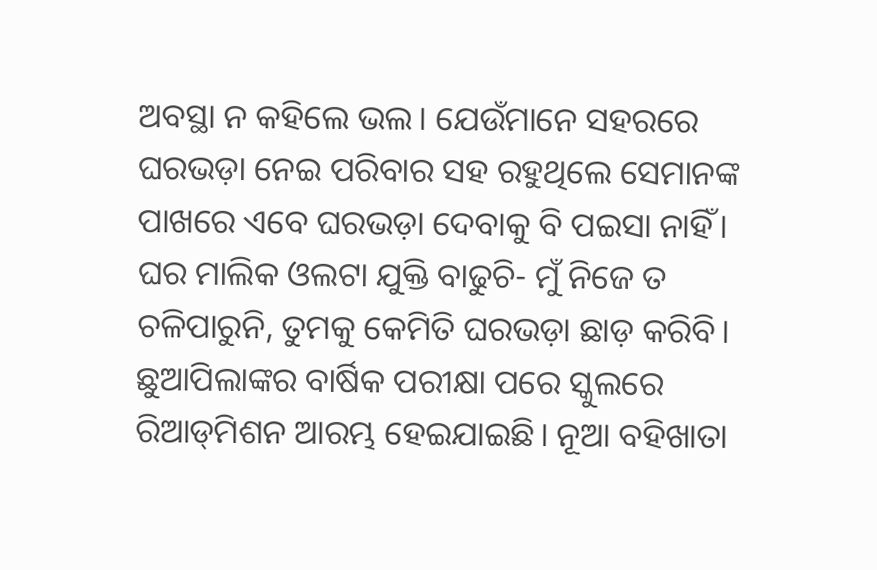ଅବସ୍ଥା ନ କହିଲେ ଭଲ। ଯେଉଁମାନେ ସହରରେ ଘରଭଡ଼ା ନେଇ ପରିବାର ସହ ରହୁଥିଲେ ସେମାନଙ୍କ ପାଖରେ ଏବେ ଘରଭଡ଼ା ଦେବାକୁ ବି ପଇସା ନାହିଁ। ଘର ମାଲିକ ଓଲଟା ଯୁକ୍ତି ବାଢୁଚି- ମୁଁ ନିଜେ ତ ଚଳିପାରୁନି, ତୁମକୁ କେମିତି ଘରଭଡ଼ା ଛାଡ଼ କରିବି। ଛୁଆପିଲାଙ୍କର ବାର୍ଷିକ ପରୀକ୍ଷା ପରେ ସ୍କୁଲରେ ରିଆଡ୍‌ମିଶନ ଆରମ୍ଭ ହେଇଯାଇଛି। ନୂଆ ବହିଖାତା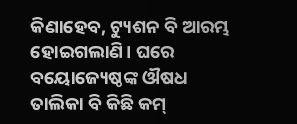କିଣାହେବ, ଟ୍ୟୁଶନ ବି ଆରମ୍ଭ ହୋଇଗଲାଣି। ଘରେ ବୟୋଜ୍ୟେଷ୍ଠଙ୍କ ଔଷଧ ତାଲିକା ବି କିଛି କମ୍‌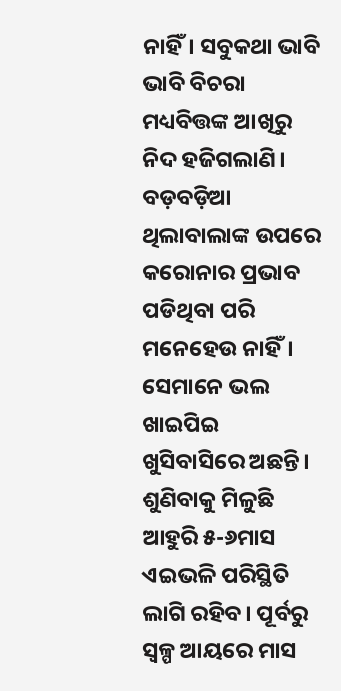ନାହିଁ। ସବୁକଥା ଭାବି ଭାବି ବିଚରା ମଧ୍ୟବିତ୍ତଙ୍କ ଆଖିରୁ ନିଦ ହଜିଗଲାଣି।
ବଡ଼ବଡ଼ିଆ ଥିଲାବାଲାଙ୍କ ଉପରେ କରୋନାର ପ୍ରଭାବ ପଡିଥିବା ପରି ମନେହେଉ ନାହିଁ। ସେମାନେ ଭଲ ଖାଇପିଇ ଖୁସିବାସିରେ ଅଛନ୍ତି। ଶୁଣିବାକୁ ମିଳୁଛି ଆହୁରି ୫-୬ମାସ ଏଇଭଳି ପରିସ୍ଥିତି ଲାଗି ରହିବ। ପୂର୍ବରୁ ସ୍ବଳ୍ପ ଆୟରେ ମାସ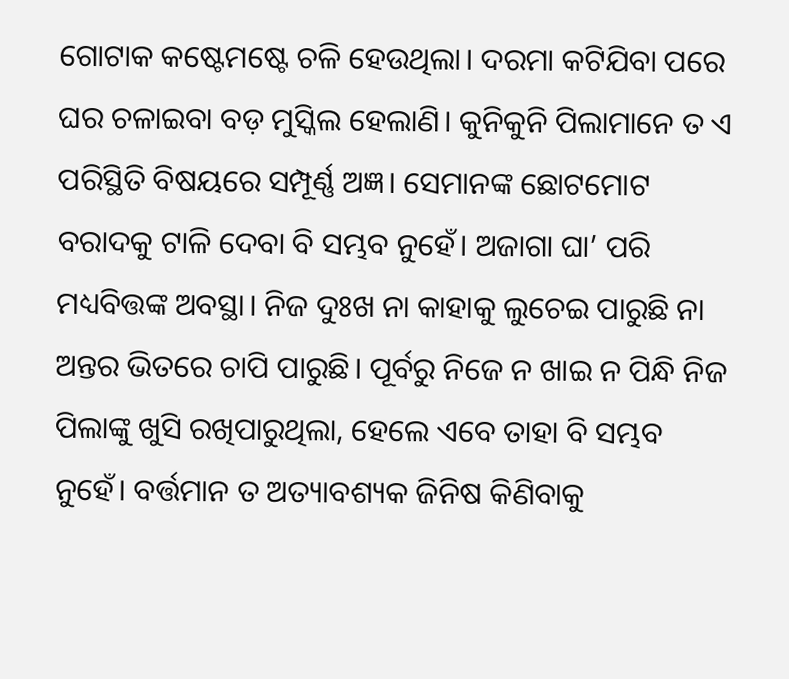ଗୋଟାକ କଷ୍ଟେମଷ୍ଟେ ଚଳି ହେଉଥିଲା। ଦରମା କଟିଯିବା ପରେ ଘର ଚଳାଇବା ବଡ଼ ମୁସ୍କିଲ ହେଲାଣି। କୁନିକୁନି ପିଲାମାନେ ତ ଏ ପରିସ୍ଥିତି ବିଷୟରେ ସମ୍ପୂର୍ଣ୍ଣ ଅଜ୍ଞ। ସେମାନଙ୍କ ଛୋଟମୋଟ ବରାଦକୁ ଟାଳି ଦେବା ବି ସମ୍ଭବ ନୁହେଁ। ଅଜାଗା ଘା’ ପରି ମଧ୍ୟବିତ୍ତଙ୍କ ଅବସ୍ଥା। ନିଜ ଦୁଃଖ ନା କାହାକୁ ଲୁଚେଇ ପାରୁଛି ନା ଅନ୍ତର ଭିତରେ ଚାପି ପାରୁଛି। ପୂର୍ବରୁ ନିଜେ ନ ଖାଇ ନ ପିନ୍ଧି ନିଜ ପିଲାଙ୍କୁ ଖୁସି ରଖିପାରୁଥିଲା, ହେଲେ ଏବେ ତାହା ବି ସମ୍ଭବ ନୁହେଁ। ବର୍ତ୍ତମାନ ତ ଅତ୍ୟାବଶ୍ୟକ ଜିନିଷ କିଣିବାକୁ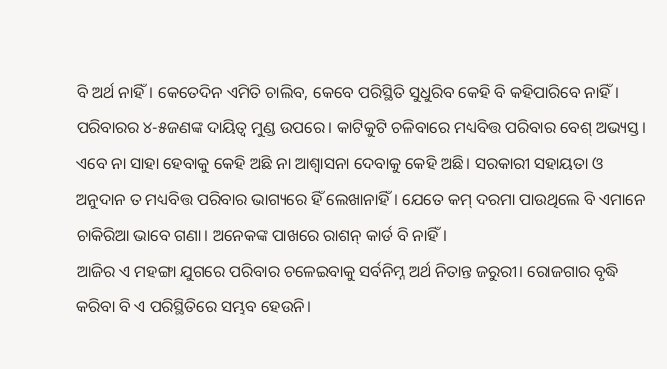ବି ଅର୍ଥ ନାହିଁ। କେତେଦିନ ଏମିତି ଚାଲିବ, କେବେ ପରିସ୍ଥିତି ସୁଧୁରିବ କେହି ବି କହିପାରିବେ ନାହିଁ। ପରିବାରର ୪-୫ଜଣଙ୍କ ଦାୟିତ୍ୱ ମୁଣ୍ଡ ଉପରେ। କାଟିକୁଟି ଚଳିବାରେ ମଧ୍ୟବିତ୍ତ ପରିବାର ବେଶ୍‌ ଅଭ୍ୟସ୍ତ। ଏବେ ନା ସାହା ହେବାକୁ କେହି ଅଛି ନା ଆଶ୍ୱାସନା ଦେବାକୁ କେହି ଅଛି। ସରକାରୀ ସହାୟତା ଓ ଅନୁଦାନ ତ ମଧ୍ୟବିତ୍ତ ପରିବାର ଭାଗ୍ୟରେ ହିଁ ଲେଖାନାହିଁ। ଯେତେ କମ୍‌ ଦରମା ପାଉଥିଲେ ବି ଏମାନେ ଚାକିରିଆ ଭାବେ ଗଣା। ଅନେକଙ୍କ ପାଖରେ ରାଶନ୍‌ କାର୍ଡ ବି ନାହିଁ।
ଆଜିର ଏ ମହଙ୍ଗା ଯୁଗରେ ପରିବାର ଚଳେଇବାକୁ ସର୍ବନିମ୍ନ ଅର୍ଥ ନିତାନ୍ତ ଜରୁରୀ। ରୋଜଗାର ବୃଦ୍ଧି କରିବା ବି ଏ ପରିସ୍ଥିତିରେ ସମ୍ଭବ ହେଉନି।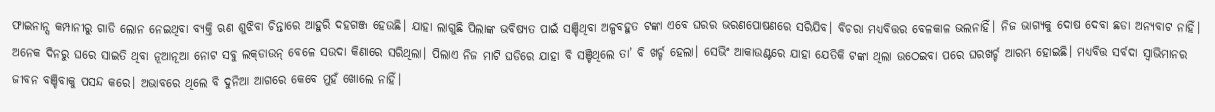ଫାଇନାନ୍ସ କମ୍ପାନୀରୁ ଗାଡି ଲୋନ ନେଇଥିବା ବ୍ୟକ୍ତି ଋଣ ଶୁଝିବା ଚିନ୍ତାରେ ଆହୁରି ଦହଗଞ୍ଜ ହେଉଛି। ଯାହା ଲାଗୁଛି ପିଲାଙ୍କ ଭବିଷ୍ୟତ ପାଇଁ ସଞ୍ଚିଥିବା ଅଳ୍ପବହୁତ ଟଙ୍କା ଏବେ ଘରର ଭରଣପୋଷଣରେ ସରିଯିବ। ବିଚରା ମଧ୍ୟବିତ୍ତର ବେଳକାଳ ଭଲନାହିଁ। ନିଜ ଭାଗ୍ୟକୁ ଦୋଷ ଦେବା ଛଡା ଅନ୍ୟବାଟ ନାହିଁ। ଅନେକ ଦିନରୁ ଘରେ ସାଇତି ଥିବା ନୂଆନୂଆ ନୋଟ ସବୁ ଲକ୍‌ଡାଉନ୍‌ ବେଳେ ସଉଦା କିଣାରେ ସରିଥିଲା। ପିଲାଏ ନିଜ ମାଟି ଘଡିରେ ଯାହା ବି ସଞ୍ଚିଥିଲେ ତା’ ବି ଖର୍ଚ୍ଚ ହେଲା। ସେଭିଂ ଆକାଉଣ୍ଟରେ ଯାହା ଯେତିକି ଟଙ୍କା ଥିଲା ଉଠେଇବା ପରେ ଘରଖର୍ଚ୍ଚ ଆରମ୍ଭ ହୋଇଛି। ମଧ୍ୟବିତ୍ତ ସର୍ବଦା ସ୍ବାଭିମାନର ଜୀବନ ବଞ୍ଚିବାକୁ ପସନ୍ଦ କରେ। ଅଭାବରେ ଥିଲେ ବି ଦୁନିଆ ଆଗରେ କେବେ ମୁହଁ ଖୋଲେ ନାହିଁ।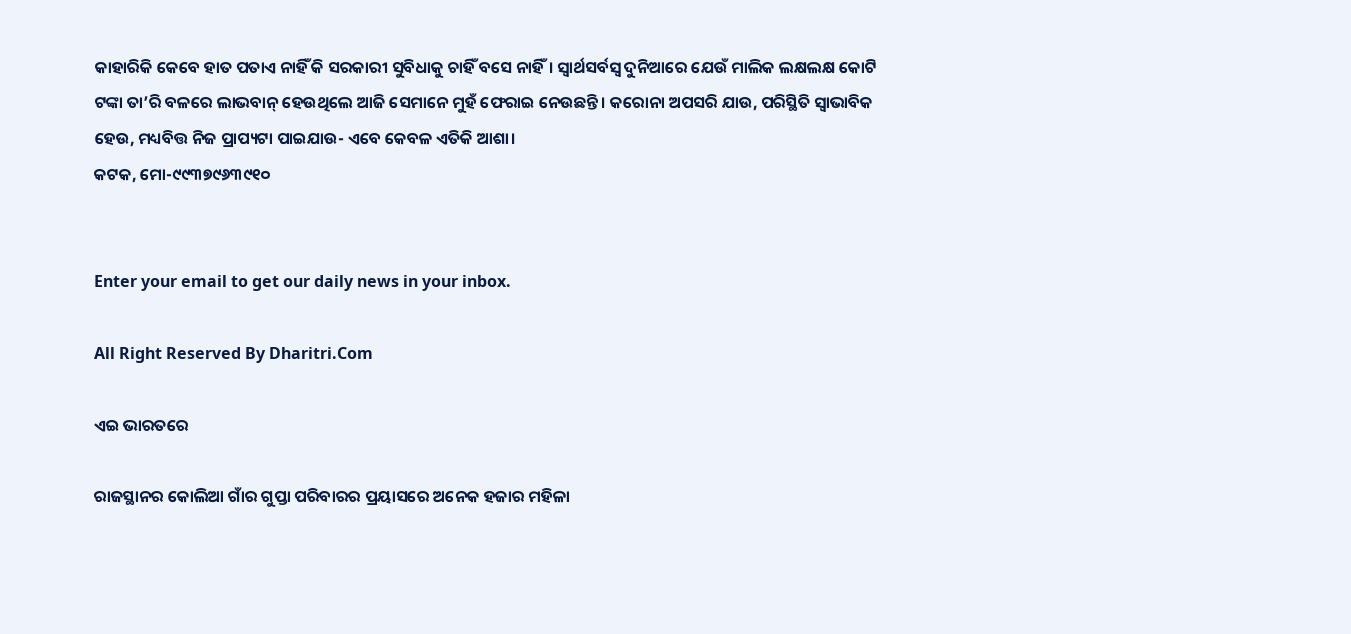କାହାରିକି କେବେ ହାତ ପତାଏ ନାହିଁ କି ସରକାରୀ ସୁବିଧାକୁ ଚାହିଁ ବସେ ନାହିଁ। ସ୍ବାର୍ଥସର୍ବସ୍ବ ଦୁନିଆରେ ଯେଉଁ ମାଲିକ ଲକ୍ଷଲକ୍ଷ କୋଟି ଟଙ୍କା ତା’ରି ବଳରେ ଲାଭବାନ୍‌ ହେଉଥିଲେ ଆଜି ସେମାନେ ମୁହଁ ଫେରାଇ ନେଉଛନ୍ତି। କରୋନା ଅପସରି ଯାଉ, ପରିସ୍ଥିତି ସ୍ବାଭାବିକ ହେଉ, ମଧ୍ୟବିତ୍ତ ନିଜ ପ୍ରାପ୍ୟଟା ପାଇଯାଉ- ଏବେ କେବଳ ଏତିକି ଆଶା।
କଟକ, ମୋ-୯୯୩୭୯୬୩୯୧୦


Enter your email to get our daily news in your inbox.

All Right Reserved By Dharitri.Com

ଏଇ ଭାରତରେ

ରାଜସ୍ଥାନର କୋଲିଆ ଗାଁର ଗୁପ୍ତା ପରିବାରର ପ୍ରୟାସରେ ଅନେକ ହଜାର ମହିଳା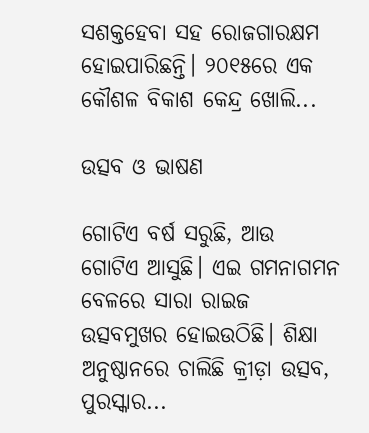ସଶକ୍ତହେବା ସହ ରୋଜଗାରକ୍ଷମ ହୋଇପାରିଛନ୍ତି। ୨୦୧୫ରେ ଏକ କୌଶଳ ବିକାଶ କେନ୍ଦ୍ର ଖୋଲି...

ଉତ୍ସବ ଓ ଭାଷଣ

ଗୋଟିଏ ବର୍ଷ ସରୁଛି, ଆଉ ଗୋଟିଏ ଆସୁଛି। ଏଇ ଗମନାଗମନ ବେଳରେ ସାରା ରାଇଜ ଉତ୍ସବମୁଖର ହୋଇଉଠିଛି। ଶିକ୍ଷା ଅନୁଷ୍ଠାନରେ ଚାଲିଛି କ୍ରୀଡ଼ା ଉତ୍ସବ, ପୁରସ୍କାର...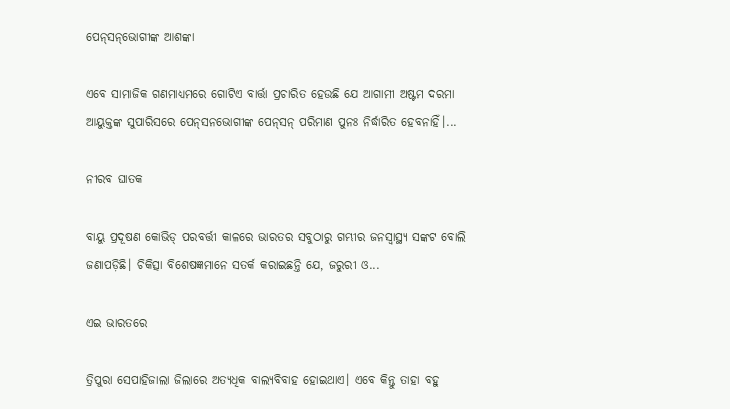ପେନ୍‌ସନ୍‌ଭୋଗୀଙ୍କ ଆଶଙ୍କା

ଏବେ ସାମାଜିକ ଗଣମାଧ୍ୟମରେ ଗୋଟିଏ ବାର୍ତ୍ତା ପ୍ରଚାରିତ ହେଉଛି ଯେ ଆଗାମୀ ଅଷ୍ଟମ ଦରମା ଆୟୁକ୍ତଙ୍କ ସୁପାରିସରେ ପେନ୍‌ସନଭୋଗୀଙ୍କ ପେନ୍‌ସନ୍‌ ପରିମାଣ ପୁନଃ ନିର୍ଦ୍ଧାରିତ ହେବନାହିଁ।...

ନୀରବ ଘାତକ

ବାୟୁ ପ୍ରଦୂଷଣ କୋଭିଡ୍‌ ପରବର୍ତ୍ତୀ କାଳରେ ଭାରତର ସବୁଠାରୁ ଗମ୍ଭୀର ଜନସ୍ବାସ୍ଥ୍ୟ ସଙ୍କଟ ବୋଲି ଜଣାପଡ଼ିଛି। ଚିକିତ୍ସା ବିଶେଷଜ୍ଞମାନେ ସତର୍କ କରାଇଛନ୍ତି ଯେ, ଜରୁରୀ ଓ...

ଏଇ ଭାରତରେ

ତ୍ରିପୁରା ସେପାହିଜାଲା ଜିଲାରେ ଅତ୍ୟଧିକ ବାଲ୍ୟବିବାହ ହୋଇଥାଏ। ଏବେ କିନ୍ତୁ ତାହା ବହୁ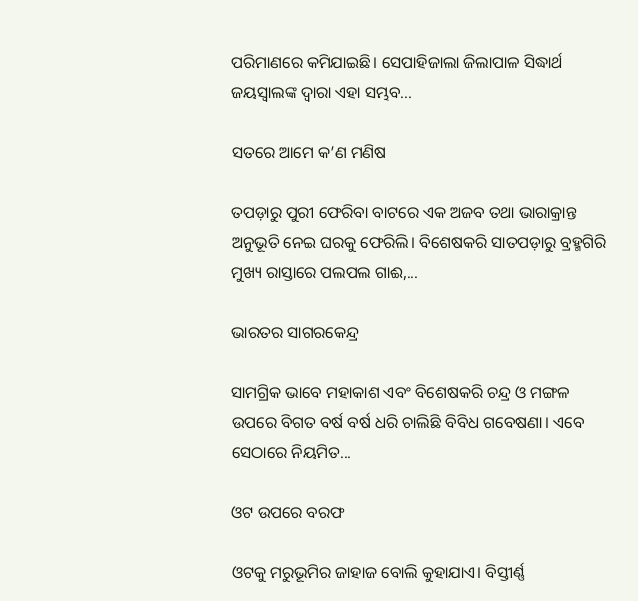ପରିମାଣରେ କମିଯାଇଛି। ସେପାହିଜାଲା ଜିଲାପାଳ ସିଦ୍ଧାର୍ଥ ଜୟସ୍ବାଲଙ୍କ ଦ୍ୱାରା ଏହା ସମ୍ଭବ...

ସତରେ ଆମେ କ’ଣ ମଣିଷ

ତପଡ଼ାରୁ ପୁରୀ ଫେରିବା ବାଟରେ ଏକ ଅଜବ ତଥା ଭାରାକ୍ରାନ୍ତ ଅନୁଭୂତି ନେଇ ଘରକୁ ଫେରିଲି। ବିଶେଷକରି ସାତପଡ଼ାରୁ ବ୍ରହ୍ମଗିରି ମୁଖ୍ୟ ରାସ୍ତାରେ ପଲପଲ ଗାଈ,...

ଭାରତର ସାଗରକେନ୍ଦ୍ର

ସାମଗ୍ରିକ ଭାବେ ମହାକାଶ ଏବଂ ବିଶେଷକରି ଚନ୍ଦ୍ର ଓ ମଙ୍ଗଳ ଉପରେ ବିଗତ ବର୍ଷ ବର୍ଷ ଧରି ଚାଲିଛି ବିବିଧ ଗବେଷଣା। ଏବେ ସେଠାରେ ନିୟମିତ...

ଓଟ ଉପରେ ବରଫ

ଓଟକୁ ମରୁଭୂମିର ଜାହାଜ ବୋଲି କୁହାଯାଏ। ବିସ୍ତୀର୍ଣ୍ଣ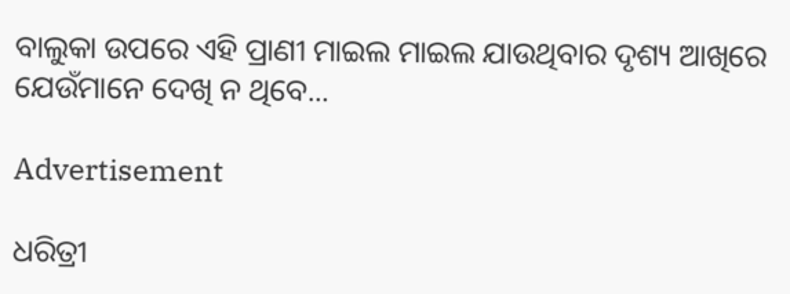ବାଲୁକା ଉପରେ ଏହି ପ୍ରାଣୀ ମାଇଲ ମାଇଲ ଯାଉଥିବାର ଦୃଶ୍ୟ ଆଖିରେ ଯେଉଁମାନେ ଦେଖି ନ ଥିବେ...

Advertisement

ଧରିତ୍ରୀ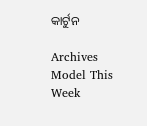କାର୍ଟୁନ

Archives
Model This Week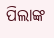ପିଲାଙ୍କ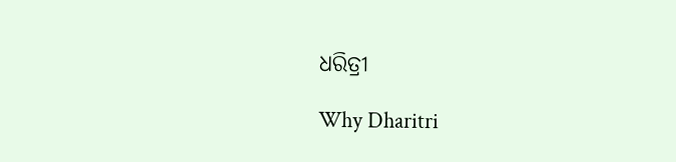ଧରିତ୍ରୀ

Why Dharitri